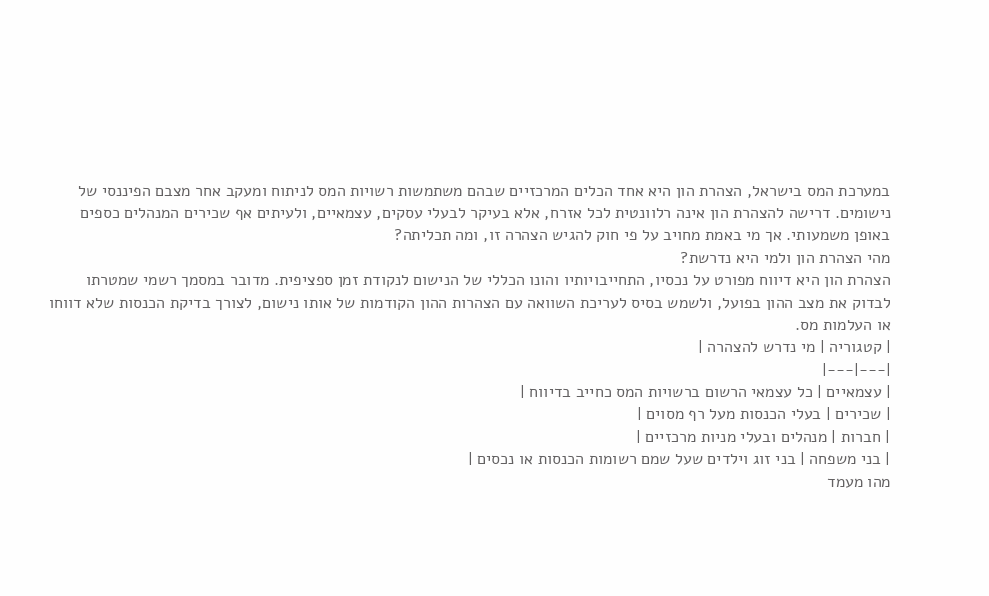במערכת המס בישראל, הצהרת הון היא אחד הכלים המרכזיים שבהם משתמשות רשויות המס לניתוח ומעקב אחר מצבם הפיננסי של נישומים. דרישה להצהרת הון אינה רלוונטית לכל אזרח, אלא בעיקר לבעלי עסקים, עצמאיים, ולעיתים אף שכירים המנהלים כספים באופן משמעותי. אך מי באמת מחויב על פי חוק להגיש הצהרה זו, ומה תכליתה?
מהי הצהרת הון ולמי היא נדרשת?
הצהרת הון היא דיווח מפורט על נכסיו, התחייבויותיו והונו הכללי של הנישום לנקודת זמן ספציפית. מדובר במסמך רשמי שמטרתו לבדוק את מצב ההון בפועל, ולשמש בסיס לעריכת השוואה עם הצהרות ההון הקודמות של אותו נישום, לצורך בדיקת הכנסות שלא דווחו או העלמות מס.
| קטגוריה | מי נדרש להצהרה |
|---|---|
| עצמאיים | כל עצמאי הרשום ברשויות המס כחייב בדיווח |
| שכירים | בעלי הכנסות מעל רף מסוים |
| חברות | מנהלים ובעלי מניות מרכזיים |
| בני משפחה | בני זוג וילדים שעל שמם רשומות הכנסות או נכסים |
מהו מעמד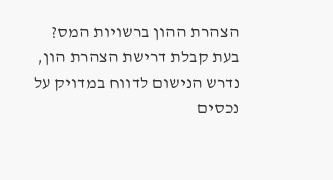הצהרת ההון ברשויות המס?
בעת קבלת דרישת הצהרת הון, נדרש הנישום לדווח במדויק על נכסים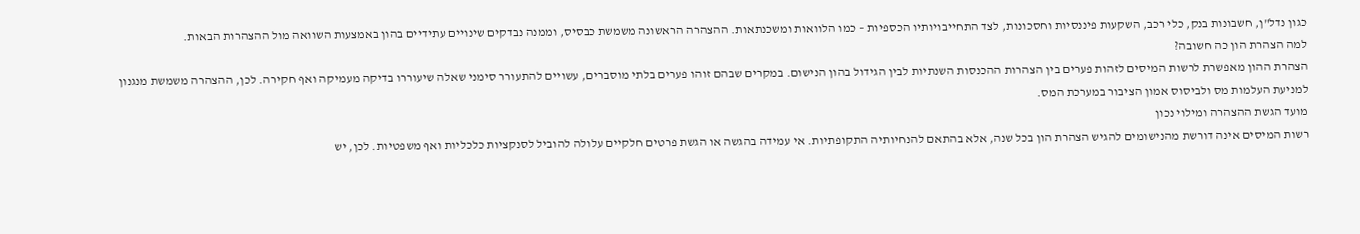כגון נדל"ן, חשבונות בנק, כלי רכב, השקעות פיננסיות וחסכונות, לצד התחייבויותיו הכספיות – כמו הלוואות ומשכנתאות. ההצהרה הראשונה משמשת כבסיס, וממנה נבדקים שינויים עתידיים בהון באמצעות השוואה מול ההצהרות הבאות.
למה הצהרת הון כה חשובה?
הצהרת ההון מאפשרת לרשות המיסים לזהות פערים בין הצהרות ההכנסות השנתיות לבין הגידול בהון הנישום. במקרים שבהם זוהו פערים בלתי מוסברים, עשויים להתעורר סימני שאלה שיעוררו בדיקה מעמיקה ואף חקירה. לכן, ההצהרה משמשת מנגנון למניעת העלמות מס ולביסוס אמון הציבור במערכת המס.
מועד הגשת ההצהרה ומילוי נכון
רשות המיסים אינה דורשת מהנישומים להגיש הצהרת הון בכל שנה, אלא בהתאם להנחיותיה התקופתיות. אי עמידה בהגשה או הגשת פרטים חלקיים עלולה להוביל לסנקציות כלכליות ואף משפטיות. לכן, יש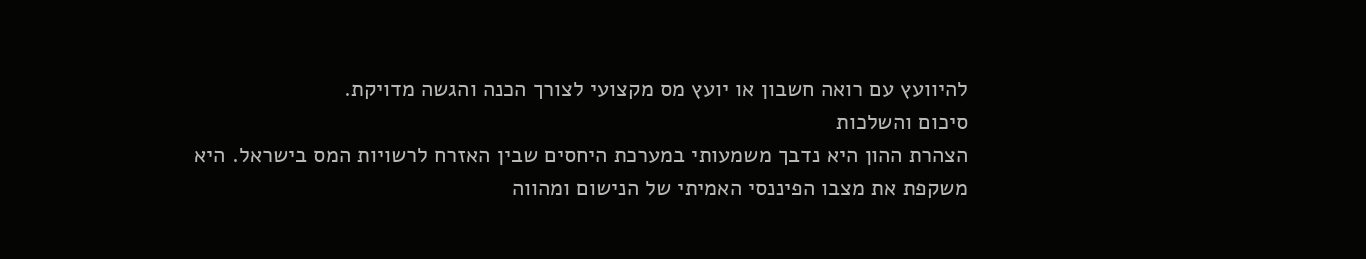להיוועץ עם רואה חשבון או יועץ מס מקצועי לצורך הכנה והגשה מדויקת.
סיכום והשלכות
הצהרת ההון היא נדבך משמעותי במערכת היחסים שבין האזרח לרשויות המס בישראל. היא משקפת את מצבו הפיננסי האמיתי של הנישום ומהווה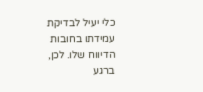כלי יעיל לבדיקת עמידתו בחובות הדיווח שלו. לכן, ברגע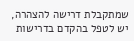שמתקבלת דרישה להצהרה, יש לטפל בהקדם בדרישות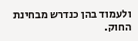ולעמוד בהן כנדרש מבחינת החוק.